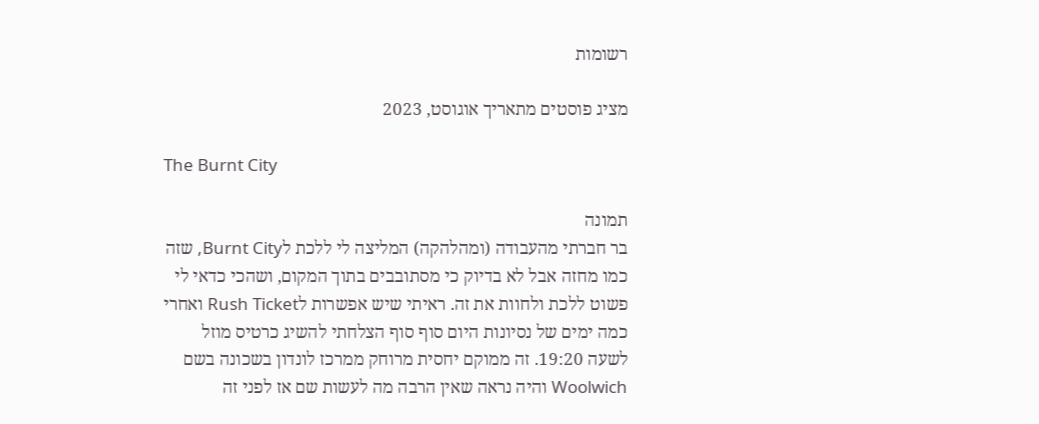רשומות

מציג פוסטים מתאריך אוגוסט, 2023

The Burnt City

תמונה
בר חברתי מהעבודה (ומהלהקה) המליצה לי ללכת לBurnt City, שזה כמו מחזה אבל לא בדיוק כי מסתובבים בתוך המקום, ושהכי כדאי לי פשוט ללכת ולחוות את זה. ראיתי שיש אפשרות לRush Ticket ואחרי כמה ימים של נסיונות היום סוף סוף הצלחתי להשיג כרטיס מוזל לשעה 19:20. זה ממוקם יחסית מרוחק ממרכז לונדון בשכונה בשם Woolwich והיה נראה שאין הרבה מה לעשות שם אז לפני זה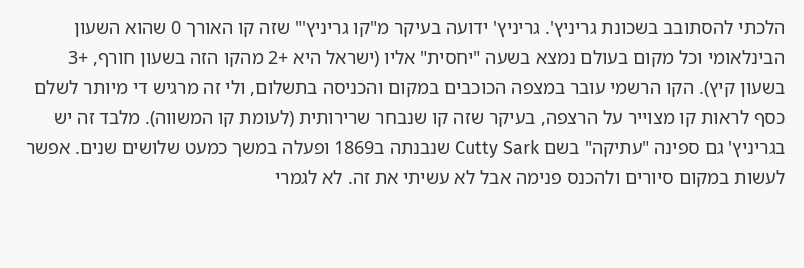הלכתי להסתובב בשכונת גריניץ'. גריניץ' ידועה בעיקר מ"קו גריניץ'" שזה קו האורך 0 שהוא השעון הבינלאומי וכל מקום בעולם נמצא בשעה "יחסית" אליו (ישראל היא +2 מהקו הזה בשעון חורף, +3 בשעון קיץ). הקו הרשמי עובר במצפה הכוכבים במקום והכניסה בתשלום, ולי זה מרגיש די מיותר לשלם כסף לראות קו מצוייר על הרצפה, בעיקר שזה קו שנבחר שרירותית (לעומת קו המשווה). מלבד זה יש בגריניץ' גם ספינה "עתיקה" בשם Cutty Sark שנבנתה ב1869 ופעלה במשך כמעט שלושים שנים. אפשר לעשות במקום סיורים ולהכנס פנימה אבל לא עשיתי את זה. לא לגמרי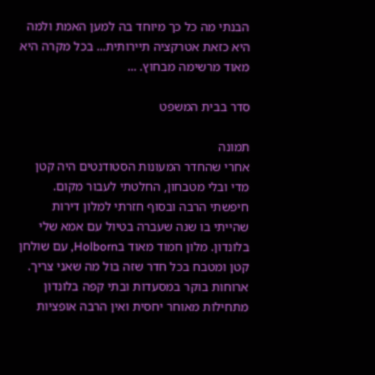הבנתי מה כל כך מיוחד בה למען האמת ולמה היא כזאת אטרקציה תיירותית... בכל מקרה היא מאוד מרשימה מבחוץ. ...

סדר בבית המשפט

תמונה
אחרי שהחדר המעונות הסטודנטים היה קטן מדי ובלי מטבחון, החלטתי לעבור מקום. חיפשתי הרבה ובסוף חזרתי למלון דירות שהייתי בו שנה שעברה בטיול עם אמא שלי בלונדון. מלון חמוד מאוד בHolborn, עם שולחן קטן ומטבח בכל חדר שזה בול מה שאני צריך. ארוחות בוקר במסעדות ובתי קפה בלונדון מתחילות מאוחר יחסית ואין הרבה אופציות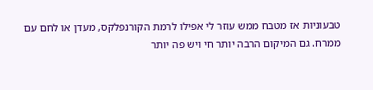טבעוניות אז מטבח ממש עוזר לי אפילו לרמת הקורנפלקס, מעדן או לחם עם ממרח. גם המיקום הרבה יותר חי ויש פה יותר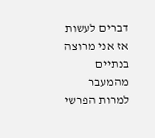דברים לעשות אז אני מרוצה בנתיים מהמעבר למרות הפרשי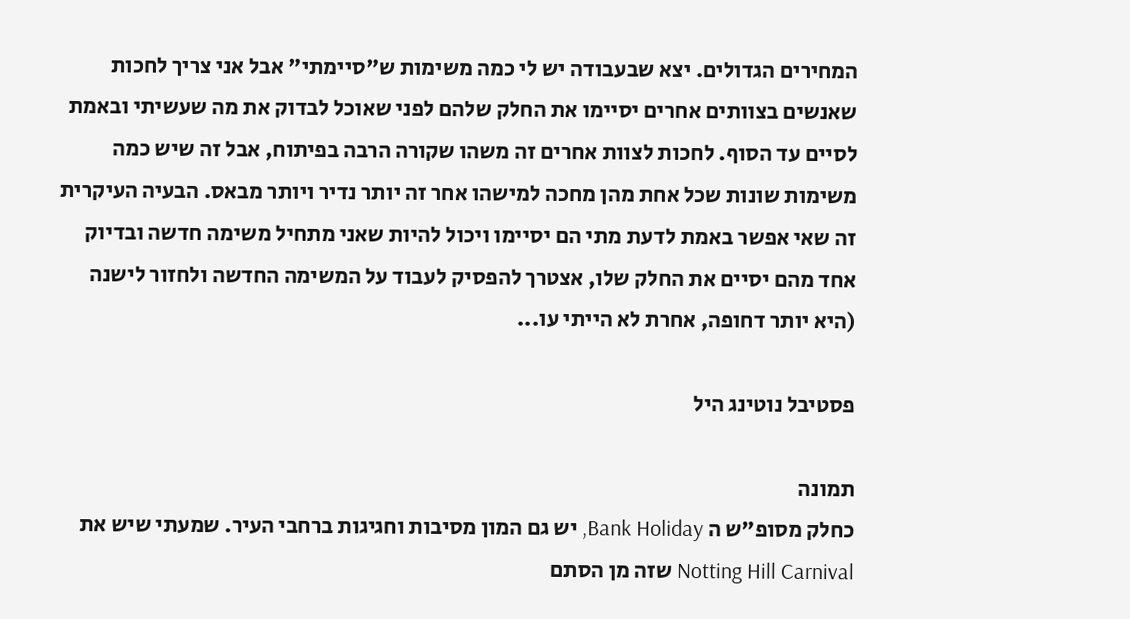המחירים הגדולים. יצא שבעבודה יש לי כמה משימות ש"סיימתי" אבל אני צריך לחכות שאנשים בצוותים אחרים יסיימו את החלק שלהם לפני שאוכל לבדוק את מה שעשיתי ובאמת לסיים עד הסוף. לחכות לצוות אחרים זה משהו שקורה הרבה בפיתוח, אבל זה שיש כמה משימות שונות שכל אחת מהן מחכה למישהו אחר זה יותר נדיר ויותר מבאס. הבעיה העיקרית זה שאי אפשר באמת לדעת מתי הם יסיימו ויכול להיות שאני מתחיל משימה חדשה ובדיוק אחד מהם יסיים את החלק שלו, אצטרך להפסיק לעבוד על המשימה החדשה ולחזור לישנה (היא יותר דחופה, אחרת לא הייתי עו...

פסטיבל נוטינג היל

תמונה
כחלק מסופ"ש ה Bank Holiday, יש גם המון מסיבות וחגיגות ברחבי העיר. שמעתי שיש את Notting Hill Carnival שזה מן הסתם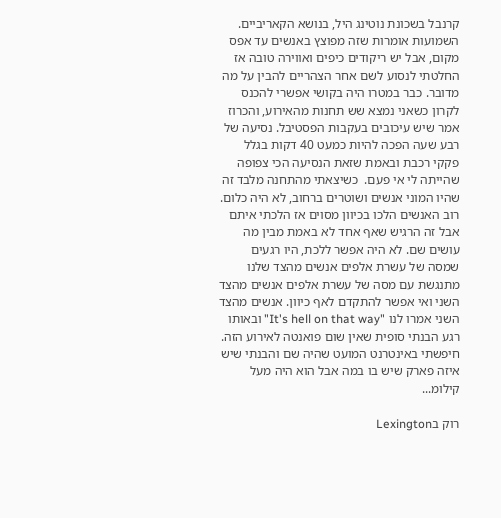קרנבל בשכונת נוטינג היל, בנושא הקאריביים. השמועות אומרות שזה מפוצץ באנשים עד אפס מקום, אבל יש ריקודים כיפים ואווירה טובה אז החלטתי לנסוע לשם אחר הצהריים להבין על מה מדובר. כבר במטרו היה בקושי אפשרי להכנס לקרון כשאני נמצא שש תחנות מהאירוע, והכרוז אמר שיש עיכובים בעקבות הפסטיבל. נסיעה של רבע שעה הפכה להיות כמעט 40 דקות בגלל פקקי רכבת ובאמת שזאת הנסיעה הכי צפופה שהייתה לי אי פעם.  כשיצאתי מהתחנה מלבד זה שהיו המוני אנשים ושוטרים ברחוב, לא היה כלום. רוב האנשים הלכו בכיוון מסוים אז הלכתי איתם אבל זה הרגיש שאף אחד לא באמת מבין מה עושים שם. לא היה אפשר ללכת, היו רגעים שמסה של עשרת אלפים אנשים מהצד שלנו מתנגשת עם מסה של עשרת אלפים אנשים מהצד השני ואי אפשר להתקדם לאף כיוון. אנשים מהצד השני אמרו לנו "It's hell on that way" ובאותו רגע הבנתי סופית שאין שום פואנטה לאירוע הזה. חיפשתי באינטרנט המועט שהיה שם והבנתי שיש איזה פארק שיש בו במה אבל הוא היה מעל קילומ...

רוק בLexington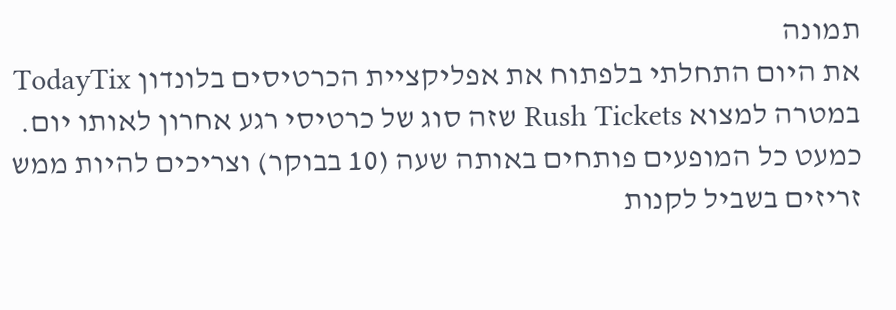תמונה
את היום התחלתי בלפתוח את אפליקציית הכרטיסים בלונדון TodayTix במטרה למצוא Rush Tickets שזה סוג של כרטיסי רגע אחרון לאותו יום. כמעט כל המופעים פותחים באותה שעה (10 בבוקר) וצריכים להיות ממש זריזים בשביל לקנות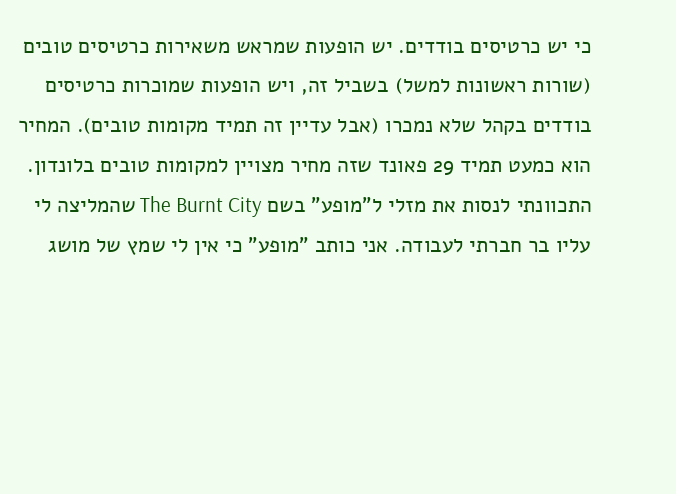כי יש כרטיסים בודדים. יש הופעות שמראש משאירות כרטיסים טובים (שורות ראשונות למשל) בשביל זה, ויש הופעות שמוכרות כרטיסים בודדים בקהל שלא נמכרו (אבל עדיין זה תמיד מקומות טובים). המחיר הוא כמעט תמיד 29 פאונד שזה מחיר מצויין למקומות טובים בלונדון. התכוונתי לנסות את מזלי ל"מופע" בשם The Burnt City שהמליצה לי עליו בר חברתי לעבודה. אני כותב "מופע" כי אין לי שמץ של מושג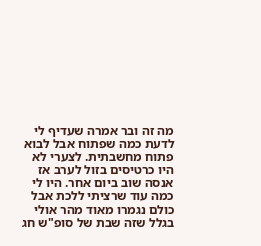מה זה ובר אמרה שעדיף לי לדעת כמה שפתוח אבל לבוא פתוח מחשבתית. לצערי לא היו כרטיסים בזול לערב אז אנסה שוב ביום אחר. היו לי כמה עוד שרציתי ללכת אבל כולם נגמרו מאוד מהר אולי בגלל שזה שבת של סופ"ש חג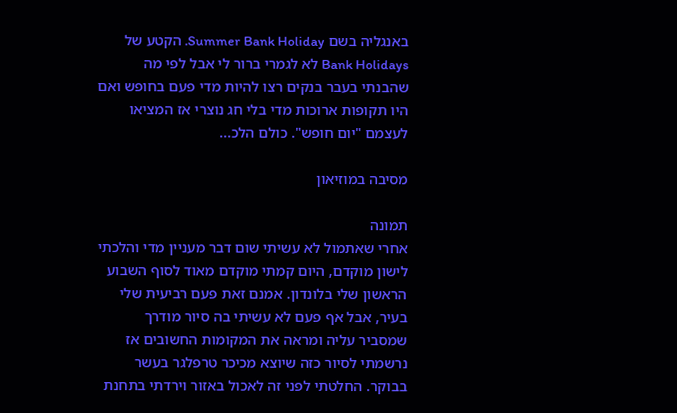באנגליה בשם Summer Bank Holiday. הקטע של Bank Holidays לא לגמרי ברור לי אבל לפי מה שהבנתי בעבר בנקים רצו להיות מדי פעם בחופש ואם היו תקופות ארוכות מדי בלי חג נוצרי אז המציאו לעצמם "יום חופש". כולם הלכ...

מסיבה במוזיאון

תמונה
אחרי שאתמול לא עשיתי שום דבר מעניין מדי והלכתי לישון מוקדם, היום קמתי מוקדם מאוד לסוף השבוע הראשון שלי בלונדון. אמנם זאת פעם רביעית שלי בעיר, אבל אף פעם לא עשיתי בה סיור מודרך שמסביר עליה ומראה את המקומות החשובים אז נרשמתי לסיור כזה שיוצא מכיכר טרפלגר בעשר בבוקר. החלטתי לפני זה לאכול באזור וירדתי בתחנת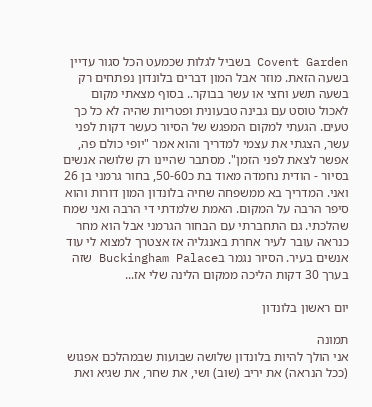Covent Garden בשביל לגלות שכמעט הכל סגור עדיין בשעה הזאת. מוזר אבל המון דברים בלונדון נפתחים רק בשעה תשע וחצי או עשר בבוקר.. בסוף מצאתי מקום לאכול טוסט עם גבינה טבעונית ופטריות שהיה לא כל כך טעים. הגעתי למקום המפגש של הסיור כעשר דקות לפני עשר, הצגתי את עצמי למדריך והוא אמר "יופי כולם פה, אפשר לצאת לפני הזמן". מסתבר שהיינו רק שלושה אנשים בסיור - הודית נחמדה מאוד בת כ50-60, בחור גרמני בן 26 ואני. המדריך בא ממשפחה שחיה בלונדון המון דורות והוא סיפר הרבה על המקום. האמת שלמדתי די הרבה ואני שמח שהלכתי. גם התחברתי עם הבחור הגרמני אבל הוא מחר כנראה עובר לעיר אחרת באנגליה אז אצטרך למצוא לי עוד אנשים בעיר. הסיור נגמר בBuckingham Palace שזה בערך 30 דקות הליכה ממקום הלינה שלי אז...

יום ראשון בלונדון

תמונה
אני הולך להיות בלונדון שלושה שבועות שבמהלכם אפגוש (ככל הנראה) את יריב (שוב) ושי, את שחר, את שגיא ואת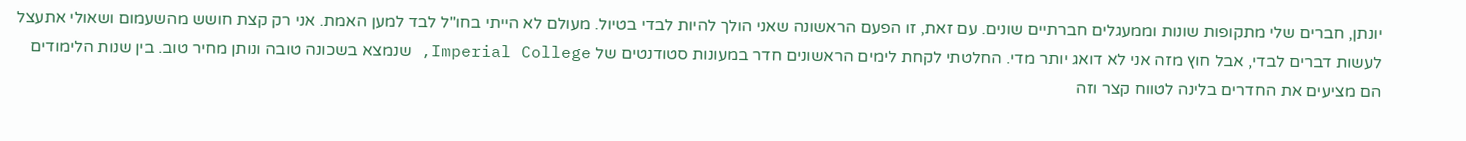יונתן, חברים שלי מתקופות שונות וממעגלים חברתיים שונים. עם זאת, זו הפעם הראשונה שאני הולך להיות לבדי בטיול. מעולם לא הייתי בחו"ל לבד למען האמת. אני רק קצת חושש מהשעמום ושאולי אתעצל לעשות דברים לבדי, אבל חוץ מזה אני לא דואג יותר מדי. החלטתי לקחת לימים הראשונים חדר במעונות סטודנטים של Imperial College, שנמצא בשכונה טובה ונותן מחיר טוב. בין שנות הלימודים הם מציעים את החדרים בלינה לטווח קצר וזה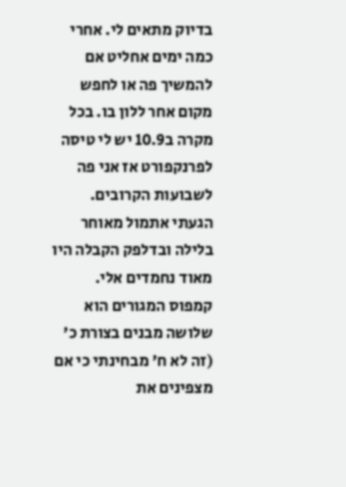בדיוק מתאים לי. אחרי כמה ימים אחליט אם להמשיך פה או לחפש מקום אחר ללון בו. בכל מקרה ב10.9 יש לי טיסה לפרנקפורט אז אני פה לשבועות הקרובים. הגעתי אתמול מאוחר בלילה ובדלפק הקבלה היו מאוד נחמדים אלי. קמפוס המגורים הוא שלושה מבנים בצורת כ' (זה לא ח' מבחינתי כי אם מצפינים את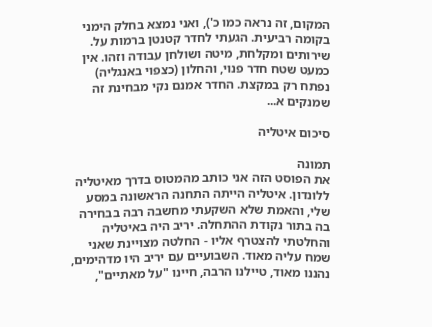המקום, זה נראה כמו כ'), ואני נמצא בחלק הימני בקומה רביעית. הגעתי לחדר קטנטן ברמות על. שירותים ומקלחת, מיטה ושולחן עבודה וזהו. אין כמעט שטח חדר פנוי, והחלון (כצפוי באנגליה) נפתח רק במקצת. החדר אמנם נקי מבחינת זה שמנקים א...

סיכום איטליה

תמונה
את הפוסט הזה אני כותב מהמטוס בדרך מאיטליה ללונדון. איטליה הייתה התחנה הראשונה במסע שלי, והאמת שלא השקעתי מחשבה רבה בבחירה בה בתור נקודת ההתחלה. יריב היה באיטליה והחלטתי להצטרף אליו - החלטה מצויינת שאני שמח עליה מאוד. השבועיים עם יריב היו מדהימים, נהננו מאוד, טיילנו הרבה, חיינו "על מאתיים",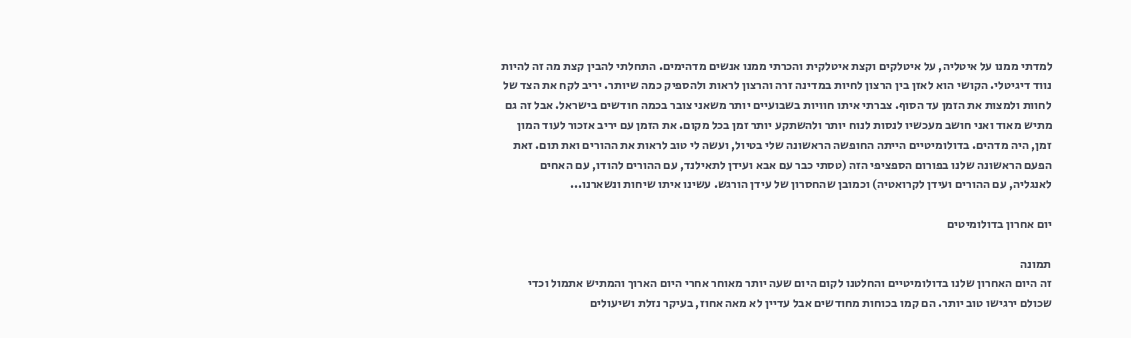למדתי ממנו על איטליה, על איטלקים וקצת איטלקית והכרתי ממנו אנשים מדהימים. התחלתי להבין קצת מה זה להיות נווד דיגיטלי. הקושי הוא לאזן בין הרצון לחיות במדינה זרה והרצון לראות ולהספיק כמה שיותר. יריב לקח את הצד של לחוות ולמצות את הזמן עד הסוף. צברתי איתו חוויות בשבועיים יותר משאני צובר בכמה חודשים בישראל. אבל זה גם מתיש מאוד ואני חושב מעכשיו לנסות לנוח יותר ולהשתקע יותר זמן בכל מקום. את הזמן עם יריב אזכור לעוד המון זמן, היה מדהים. בדולומיטיים הייתה החופשה הראשונה שלי בטיול, ועשה לי טוב לראות את ההורים ואת תום. זאת הפעם הראשונה שלנו בפורום הספציפי הזה (טסתי כבר עם אבא ועידן לתאילנד, עם ההורים להודו, עם האחים לאנגליה, עם ההורים ועידן לקרואטיה) וכמובן שהחסרון של עידן הורגש. עשינו איתו שיחות ונשארנו...

יום אחרון בדולומיטים

תמונה
זה היום האחרון שלנו בדולומיטיים והחלטנו לקום היום שעה יותר מאוחר אחרי היום הארוך והמתיש אתמול וכדי שכולם ירגישו טוב יותר. הם קמו בכוחות מחודשים אבל עדיין לא מאה אחוז, בעיקר נזלת ושיעולים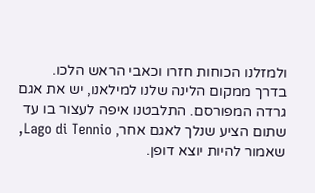ולמזלנו הכוחות חזרו וכאבי הראש הלכו.  בדרך ממקום הלינה שלנו למילאנו, יש את אגם גרדה המפורסם. התלבטנו איפה לעצור בו עד שתום הציע שנלך לאגם אחר, Lago di Tennio, שאמור להיות יוצא דופן.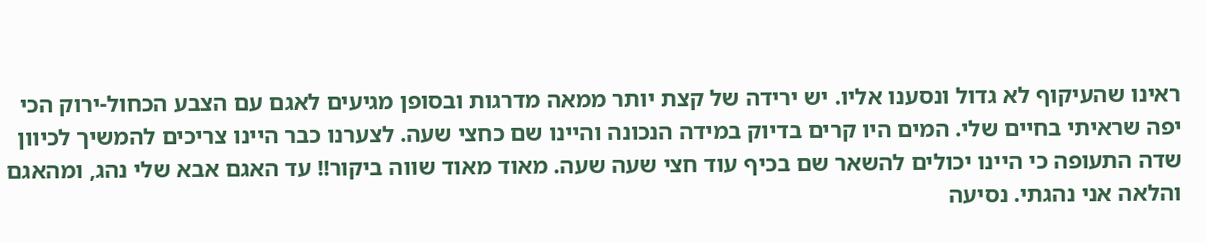ראינו שהעיקוף לא גדול ונסענו אליו. יש ירידה של קצת יותר ממאה מדרגות ובסופן מגיעים לאגם עם הצבע הכחול-ירוק הכי יפה שראיתי בחיים שלי. המים היו קרים בדיוק במידה הנכונה והיינו שם כחצי שעה. לצערנו כבר היינו צריכים להמשיך לכיוון שדה התעופה כי היינו יכולים להשאר שם בכיף עוד חצי שעה שעה. מאוד מאוד שווה ביקור!! עד האגם אבא שלי נהג, ומהאגם והלאה אני נהגתי. נסיעה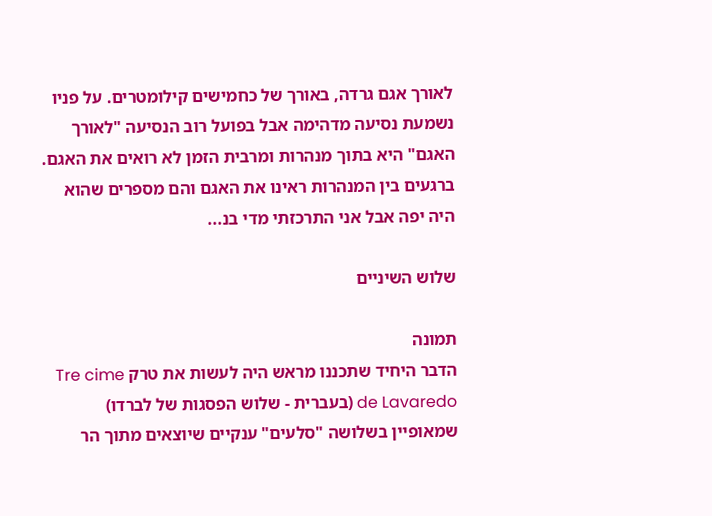לאורך אגם גרדה, באורך של כחמישים קילומטרים. על פניו נשמעת נסיעה מדהימה אבל בפועל רוב הנסיעה "לאורך האגם" היא בתוך מנהרות ומרבית הזמן לא רואים את האגם. ברגעים בין המנהרות ראינו את האגם והם מספרים שהוא היה יפה אבל אני התרכזתי מדי בנ...

שלוש השיניים

תמונה
הדבר היחיד שתכננו מראש היה לעשות את טרק Tre cime de Lavaredo (בעברית - שלוש הפסגות של לברדו) שמאופיין בשלושה "סלעים" ענקיים שיוצאים מתוך הר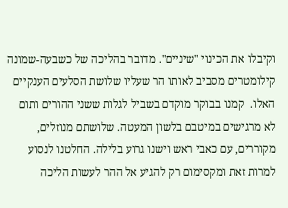וקיבלו את הכינוי "שיניים". מדובר בהליכה של כשבעה-שמונה קילומטרים מסביב לאותו הר שעליו שלושת הסלעים הענקיים האלו.  קמנו בבוקר מוקדם בשביל לגלות ששני ההורים ותום לא מרגישים במיטבם בלשון המעטה. שלושתם מנוזלים, מקוררים, עם כאבי ראש וישנו גרוע בלילה. החלטנו לנסוע למרות זאת ומקסימום רק להגיע אל ההר לעשות הליכה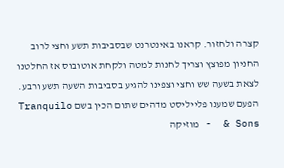קצרה ולחזור. קראנו באינטרנט שבסביבות תשע וחצי לרוב החניון מפוצץ וצריך לחנות למטה ולקחת אוטובוס אז החלטנו לצאת בשעה שש וחצי וצפינו להגיע בסביבות השעה תשע ורבע. הפעם שמענו פלייליסט מדהים שתום הכין בשם Tranquilo & Sons  - מוזיקה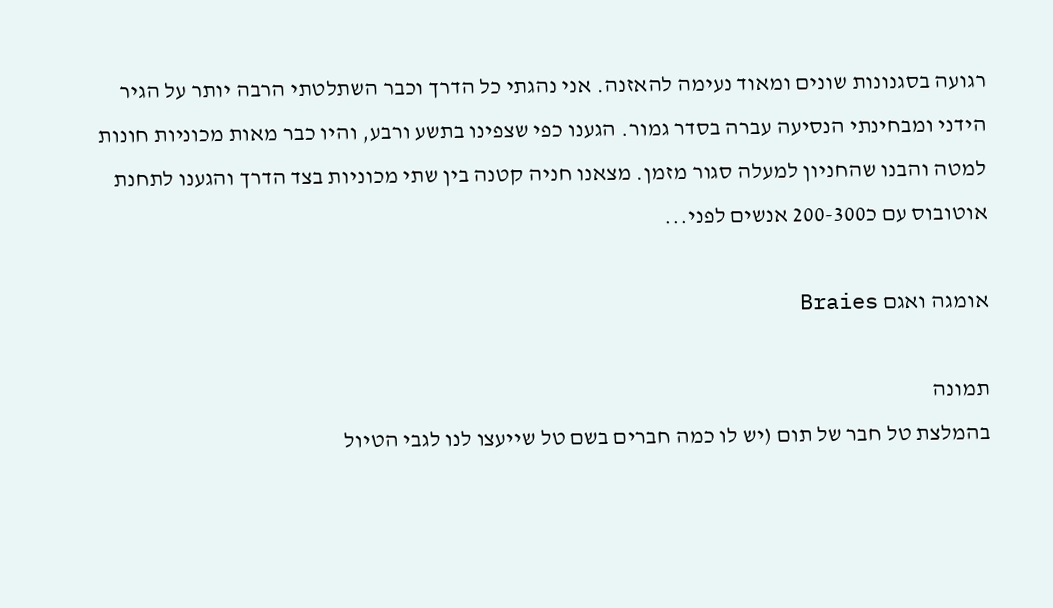רגועה בסגנונות שונים ומאוד נעימה להאזנה. אני נהגתי כל הדרך וכבר השתלטתי הרבה יותר על הגיר הידני ומבחינתי הנסיעה עברה בסדר גמור. הגענו כפי שצפינו בתשע ורבע, והיו כבר מאות מכוניות חונות למטה והבנו שהחניון למעלה סגור מזמן. מצאנו חניה קטנה בין שתי מכוניות בצד הדרך והגענו לתחנת אוטובוס עם כ200-300 אנשים לפני...

אומגה ואגם Braies

תמונה
בהמלצת טל חבר של תום (יש לו כמה חברים בשם טל שייעצו לנו לגבי הטיול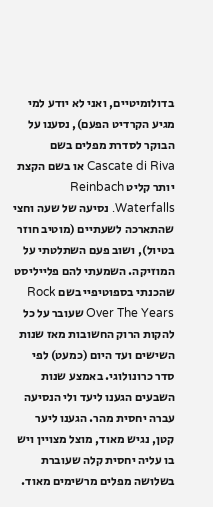בדולומיטיים, ואני לא יודע למי מגיע הקרדיט הפעם), נסענו על הבוקר לסדרת מפלים בשם Cascate di Riva או בשם הקצת יותר קליט Reinbach Waterfalls. נסיעה של שעה וחצי שהתארכה לשעתיים (מוטיב חוזר בטיול), ושוב פעם השתלטתי על המוזיקה. השמעתי להם פלייליסט שהכנתי בספוטיפיי בשם Rock Over The Years שעובר על כל להקות הרוק החשובות מאז שנות השישים ועד היום (כמעט) לפי סדר כרונולוגי. באמצע שנות השבעים הגענו ליעד ולי הנסיעה עברה יחסית מהר. הגענו ליער קטן, נגיש מאוד, מוצל מצויין ויש בו עליה יחסית קלה שעוברת בשלושה מפלים מרשימים מאוד.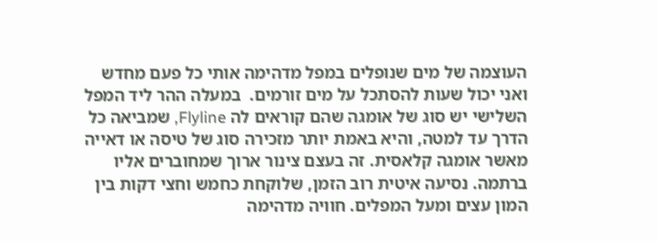העוצמה של מים שנופלים במפל מדהימה אותי כל פעם מחדש ואני יכול שעות להסתכל על מים זורמים.  במעלה ההר ליד המפל השלישי יש סוג של אומגה שהם קוראים לה Flyline, שמביאה כל הדרך עד למטה, והיא באמת יותר מזכירה סוג של טיסה או דאייה מאשר אומגה קלאסית. זה בעצם צינור ארוך שמחוברים אליו ברתמה. נסיעה איטית רוב הזמן, שלוקחת כחמש וחצי דקות בין המון עצים ומעל המפלים. חוויה מדהימה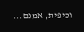וכיפית, אמנם...